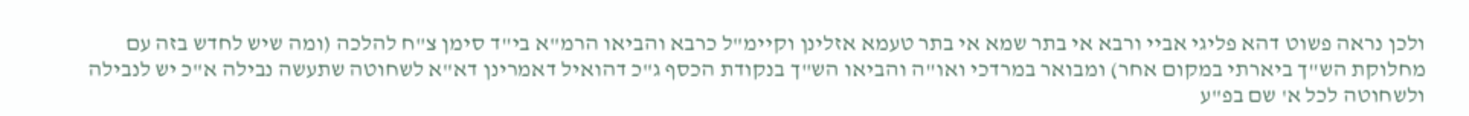ולכן נראה פשוט דהא פליגי אביי ורבא אי בתר שמא אי בתר טעמא אזלינן וקיימ"ל כרבא והביאו הרמ"א בי"ד סימן צ"ח להלכה (ומה שיש לחדש בזה עם מחלוקת הש"ך ביארתי במקום אחר) ומבואר במרדכי ואו"ה והביאו הש"ך בנקודת הכסף ג"כ דהואיל דאמרינן דא"א לשחוטה שתעשה נבילה א"כ יש לנבילה ולשחוטה לכל א' שם בפ"ע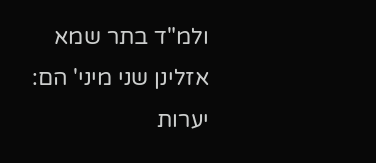ולמ"ד בתר שמא אזלינן שני מיני' הם:
יערות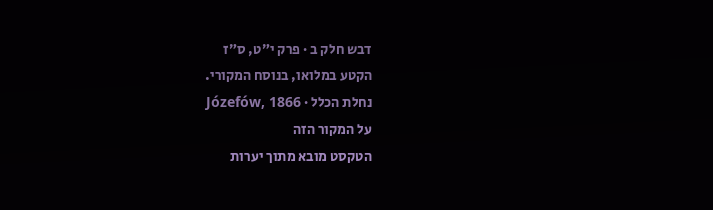דבש חלק ב · פרק י״ט, ס״ז
הקטע במלואו, בנוסח המקורי.
נחלת הכלל · Józefów, 1866
על המקור הזה
הטקסט מובא מתוך יערות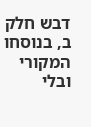דבש חלק ב, בנוסחו המקורי ובלי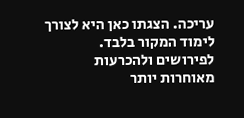עריכה. הצגתו כאן היא לצורך לימוד המקור בלבד. לפירושים ולהכרעות מאוחרות יותר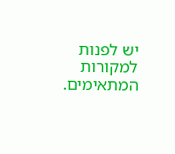יש לפנות למקורות המתאימים.